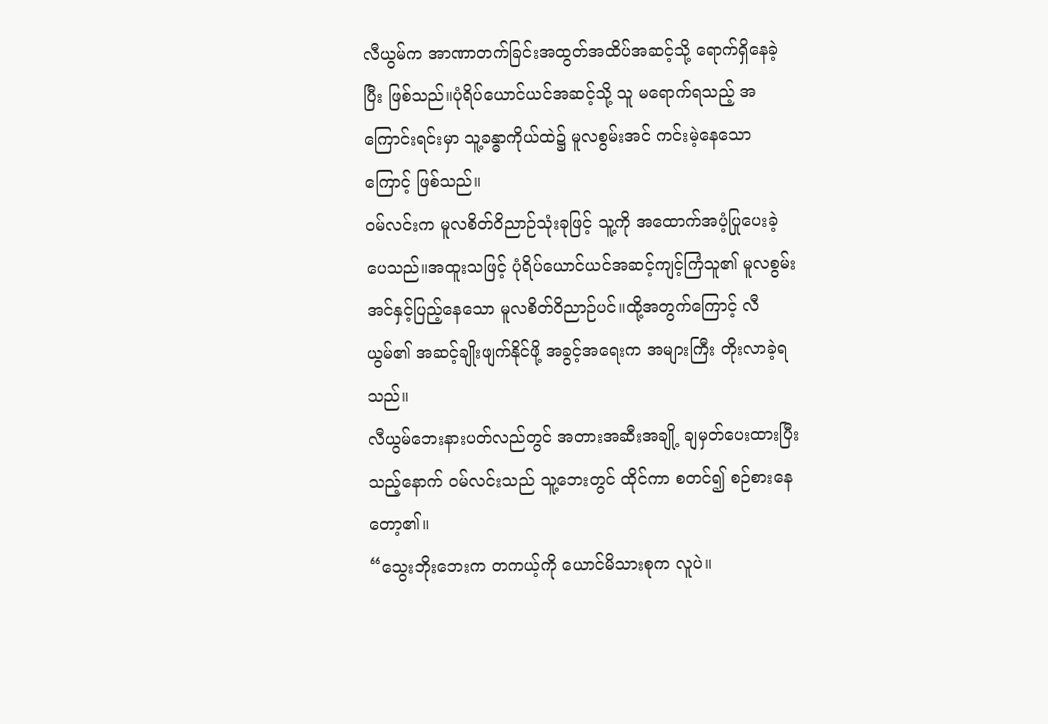လီယွမ်က အာဏာတက်ခြင်းအထွတ်အထိပ်အဆင့်သို့ ရောက်ရှိနေခဲ့ပြီး ဖြစ်သည်။ပုံရိပ်ယောင်ယင်အဆင့်သို့ သူ မရောက်ရသည့် အကြောင်းရင်းမှာ သူ့ခန္ဓာကိုယ်ထဲ၌ မူလစွမ်းအင် ကင်းမဲ့နေသောကြောင့် ဖြစ်သည်။
ဝမ်လင်းက မူလစိတ်ဝိညာဉ်သုံးခုဖြင့် သူ့ကို အထောက်အပံ့ပြုပေးခဲ့ပေသည်။အထူးသဖြင့် ပုံရိပ်ယောင်ယင်အဆင့်ကျင့်ကြံသူ၏ မူလစွမ်းအင်နှင့်ပြည့်နေသော မူလစိတ်ဝိညာဉ်ပင်။ထို့အတွက်ကြောင့် လီယွမ်၏ အဆင့်ချိုးဖျက်နိုင်ဖို့ အခွင့်အရေးက အများကြီး တိုးလာခဲ့ရသည်။
လီယွမ်ဘေးနားပတ်လည်တွင် အတားအဆီးအချို့ ချမှတ်ပေးထားပြီးသည့်နောက် ဝမ်လင်းသည် သူ့ဘေးတွင် ထိုင်ကာ စတင်၍ စဉ်စားနေတော့၏။
“သွေးဘိုးဘေးက တကယ့်ကို ယောင်မိသားစုက လူပဲ။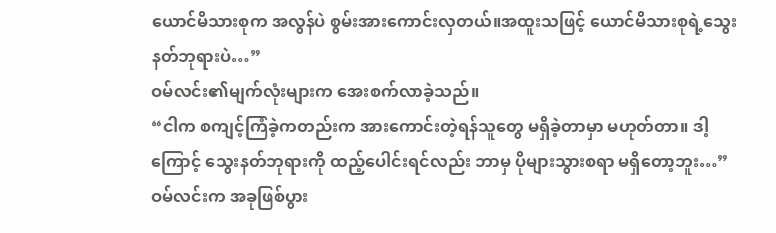ယောင်မိသားစုက အလွန်ပဲ စွမ်းအားကောင်းလှတယ်။အထူးသဖြင့် ယောင်မိသားစုရဲ့သွေးနတ်ဘုရားပဲ…”
ဝမ်လင်း၏မျက်လုံးများက အေးစက်လာခဲ့သည်။
“ငါက စကျင့်ကြံခဲ့ကတည်းက အားကောင်းတဲ့ရန်သူတွေ မရှိခဲ့တာမှာ မဟုတ်တာ။ ဒါ့ကြောင့် သွေးနတ်ဘုရားကို ထည့်ပေါင်းရင်လည်း ဘာမှ ပိုများသွားစရာ မရှိတော့ဘူး…” ဝမ်လင်းက အခုဖြစ်ပွား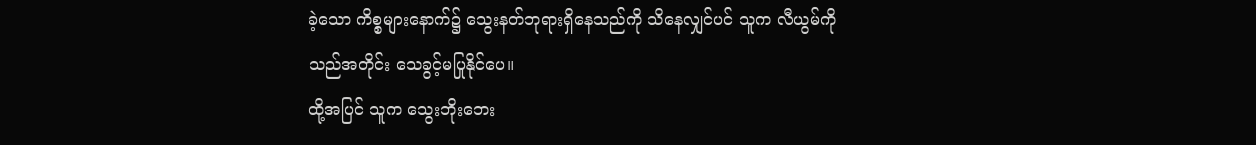ခဲ့သော ကိစ္စများနောက်၌ သွေးနတ်ဘုရားရှိနေသည်ကို သိနေလျှင်ပင် သူက လီယွမ်ကို သည်အတိုင်း သေခွင့်မပြုနိုင်ပေ။
ထို့အပြင် သူက သွေးဘိုးဘေး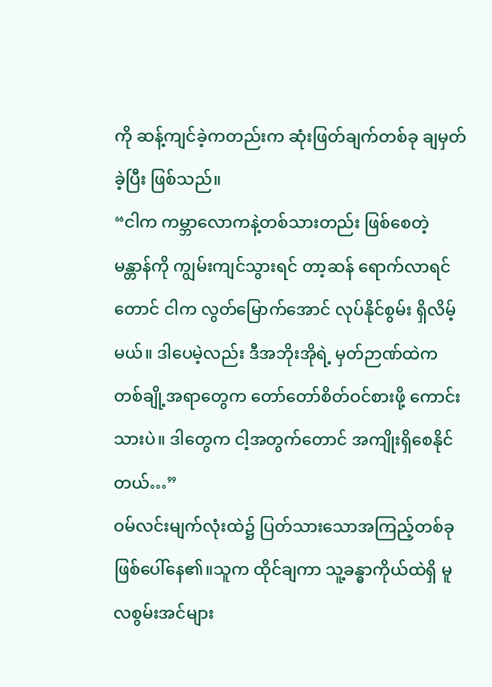ကို ဆန့်ကျင်ခဲ့ကတည်းက ဆုံးဖြတ်ချက်တစ်ခု ချမှတ်ခဲ့ပြီး ဖြစ်သည်။
“ငါက ကမ္ဘာလောကနဲ့တစ်သားတည်း ဖြစ်စေတဲ့ မန္တာန်ကို ကျွမ်းကျင်သွားရင် တာ့ဆန် ရောက်လာရင်တောင် ငါက လွတ်မြောက်အောင် လုပ်နိုင်စွမ်း ရှိလိမ့်မယ်။ ဒါပေမဲ့လည်း ဒီအဘိုးအိုရဲ့ မှတ်ဉာဏ်ထဲက တစ်ချို့အရာတွေက တော်တော်စိတ်ဝင်စားဖို့ ကောင်းသားပဲ။ ဒါတွေက ငါ့အတွက်တောင် အကျိုးရှိစေနိုင်တယ်…”
ဝမ်လင်းမျက်လုံးထဲ၌ ပြတ်သားသောအကြည့်တစ်ခု ဖြစ်ပေါ်နေ၏။သူက ထိုင်ချကာ သူ့ခန္ဓာကိုယ်ထဲရှိ မူလစွမ်းအင်များ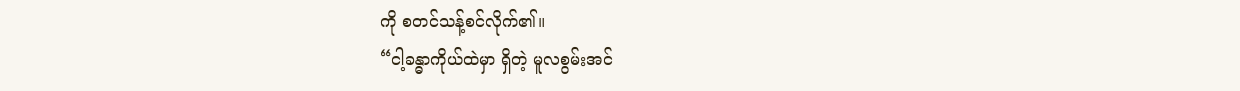ကို စတင်သန့်စင်လိုက်၏။
“ငါ့ခန္ဓာကိုယ်ထဲမှာ ရှိတဲ့ မူလစွမ်းအင်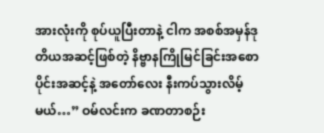အားလုံးကို စုပ်ယူပြီးတာနဲ့ ငါက အစစ်အမှန်ဒုတိယအဆင့်ဖြစ်တဲ့ နိဗ္ဗာနကြိုမြင်ခြင်းအစောပိုင်းအဆင့်နဲ့ အတော်လေး နီးကပ်သွားလိမ့်မယ်…” ဝမ်လင်းက ခဏတာစဉ်း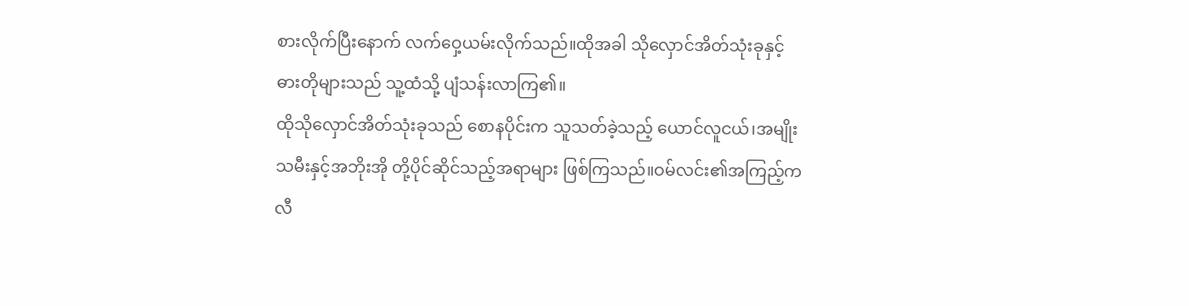စားလိုက်ပြီးနောက် လက်ဝှေ့ယမ်းလိုက်သည်။ထိုအခါ သိုလှောင်အိတ်သုံးခုနှင့် ဓားတိုများသည် သူ့ထံသို့ ပျံသန်းလာကြ၏။
ထိုသိုလှောင်အိတ်သုံးခုသည် စောနပိုင်းက သူသတ်ခဲ့သည့် ယောင်လူငယ်၊အမျိုးသမီးနှင့်အဘိုးအို တို့ပိုင်ဆိုင်သည့်အရာများ ဖြစ်ကြသည်။ဝမ်လင်း၏အကြည့်က လီ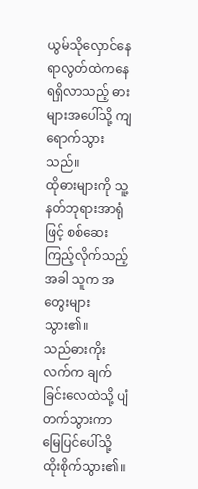ယွမ်သိုလှောင်နေရာလွတ်ထဲကနေ ရရှိလာသည့် ဓားများအပေါ်သို့ ကျရောက်သွားသည်။
ထိုဓားများကို သူ့နတ်ဘုရားအာရုံဖြင့် စစ်ဆေးကြည့်လိုက်သည့်အခါ သူက အတွေးများသွား၏။
သည်ဓားကိုးလက်က ချက်ခြင်းလေထဲသို့ ပျံတက်သွားကာ မြေပြင်ပေါ်သို့ ထိုးစိုက်သွား၏။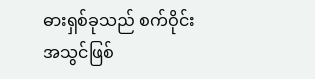ဓားရှစ်ခုသည် စက်ဝိုင်းအသွင်ဖြစ်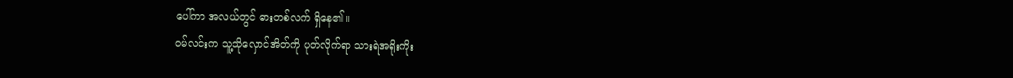ပေါ်ကာ အလယ်တွင် ဓားတစ်လက် ရှိနေ၏။
ဝမ်လင်းက သူ့သိုလှောင်အိတ်ကို ပုတ်လိုက်ရာ သားရဲအရိုးကိုး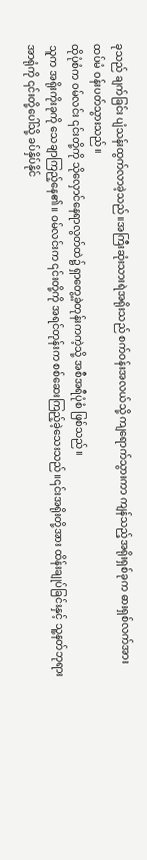ခုသည် ချက်ခြင်း ပျံသန်းထွက်လာခဲ့သည်။အကြီးဆုံးသားရဲအရိုးသည် စက်ဝန်းအလယ်သို့ ကျရောက်သွားကာ ကျန်သည့်အရိုးရှစ်ခုက ဓားရှစ်လက်အား ထပ်မံ ဝန်းပတ်သွားသည်။
ထိုပုံစံက ဝမ်လင်း ၎င်းတို့ကို သိုလှောင်နေရာလွတ်ထဲ၌ ရှာတွေ့ခဲ့တုန်းကကဲ့သို့ အစီအရီပုံစံ ဖြစ်သည်။
သူက အရိုးကိုးခုကို သေချာကြည့်နေ၏။ ဝမ်လင်းက ၎င်းတို့ကို အရင်တုန်းက စစ်ဆေးကြည့်ခဲ့သေးသည်။၎င်းအရိုးတို့အား ထိန်းချုပ်ခြင်းနှင့် သူ့နတ်ဘုရားအာရုံကို ၎င်းတို့ပေါ်သို့ ခပ်နှိပ်နိုင်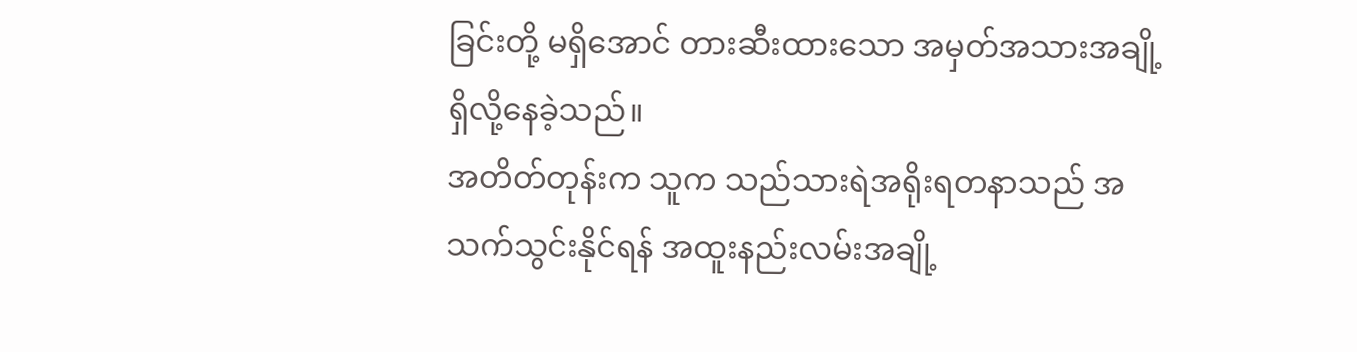ခြင်းတို့ မရှိအောင် တားဆီးထားသော အမှတ်အသားအချို့ ရှိလို့နေခဲ့သည်။
အတိတ်တုန်းက သူက သည်သားရဲအရိုးရတနာသည် အသက်သွင်းနိုင်ရန် အထူးနည်းလမ်းအချို့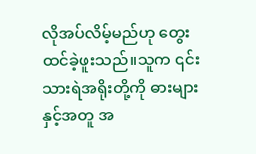လိုအပ်လိမ့်မည်ဟု တွေးထင်ခဲ့ဖူးသည်။သူက ၎င်းသားရဲအရိုးတို့ကို ဓားများနှင့်အတူ အ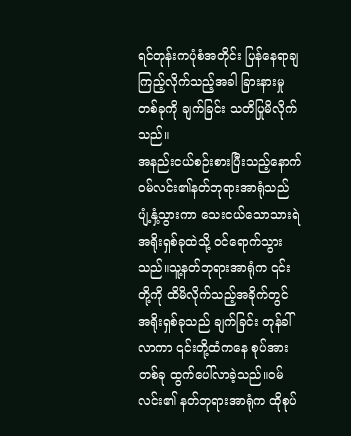ရင်တုန်းကပုံစံအတိုင်း ပြန်နေရာချကြည့်လိုက်သည့်အခါ ခြားနားမှုတစ်ခုကို ချက်ခြင်း သတိပြုမိလိုက်သည်။
အနည်းငယ်စဉ်းစားပြီးသည့်နောက် ဝမ်လင်း၏နတ်ဘုရားအာရုံသည် ပျံ့နှံ့သွားကာ သေးငယ်သောသားရဲအရိုးရှစ်ခုထဲသို့ ဝင်ရောက်သွားသည်။သူ့နတ်ဘုရားအာရုံက ၎င်းတို့ကို ထိမိလိုက်သည့်အခိုက်တွင် အရိုးရှစ်ခုသည် ချက်ခြင်း တုန်ခါ်လာကာ ၎င်းတို့ထံကနေ စုပ်အားတစ်ခု ထွက်ပေါ်လာခဲ့သည်။ဝမ်လင်း၏ နတ်ဘုရားအာရုံက ထိုစုပ်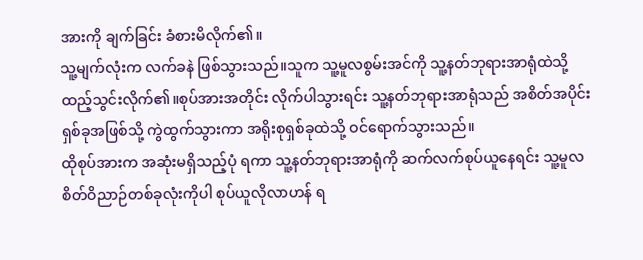အားကို ချက်ခြင်း ခံစားမိလိုက်၏။
သူ့မျက်လုံးက လက်ခနဲ ဖြစ်သွားသည်။သူက သူ့မူလစွမ်းအင်ကို သူ့နတ်ဘုရားအာရုံထဲသို့ ထည့်သွင်းလိုက်၏။စုပ်အားအတိုင်း လိုက်ပါသွားရင်း သူ့နတ်ဘုရားအာရုံသည် အစိတ်အပိုင်းရှစ်ခုအဖြစ်သို့ ကွဲထွက်သွားကာ အရိုးစုရှစ်ခုထဲသို့ ဝင်ရောက်သွားသည်။
ထိုစုပ်အားက အဆုံးမရှိသည့်ပုံ ရကာ သူ့နတ်ဘုရားအာရုံကို ဆက်လက်စုပ်ယူနေရင်း သူ့မူလစိတ်ဝိညာဉ်တစ်ခုလုံးကိုပါ စုပ်ယူလိုလာဟန် ရ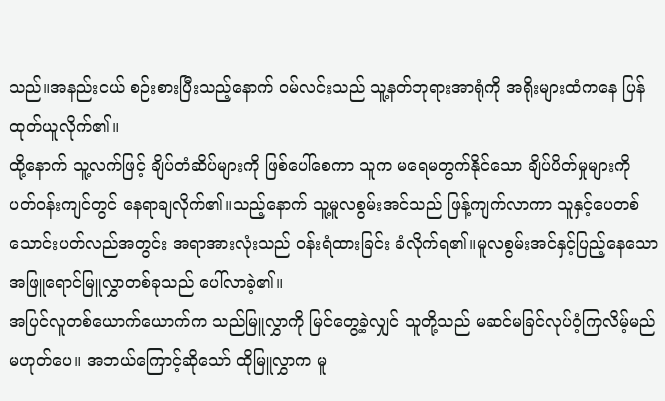သည်။အနည်းငယ် စဉ်းစားပြီးသည့်နောက် ဝမ်လင်းသည် သူ့နတ်ဘုရားအာရုံကို အရိုးများထံကနေ ပြန်ထုတ်ယူလိုက်၏။
ထို့နောက် သူ့လက်ဖြင့် ချိပ်တံဆိပ်များကို ဖြစ်ပေါ်စေကာ သူက မရေမတွက်နိုင်သော ချိပ်ပိတ်မှုများကို ပတ်ဝန်းကျင်တွင် နေရာချလိုက်၏။သည့်နောက် သူ့မူလစွမ်းအင်သည် ဖြန့်ကျက်လာကာ သူနှင့်ပေတစ်သောင်းပတ်လည်အတွင်း အရာအားလုံးသည် ဝန်းရံထားခြင်း ခံလိုက်ရ၏။မူလစွမ်းအင်နှင့်ပြည့်နေသော အဖြူရောင်မြူလွှာတစ်ခုသည် ပေါ်လာခဲ့၏။
အပြင်လူတစ်ယောက်ယောက်က သည်မြူလွှာကို မြင်တွေ့ခဲ့လျှင် သူတို့သည် မဆင်မခြင်လုပ်ဝံ့ကြလိမ့်မည် မဟုတ်ပေ။ အဘယ်ကြောင့်ဆိုသော် ထိုမြူလွှာက မူ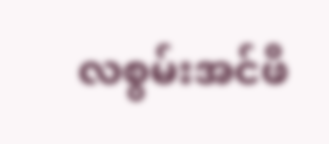လစွမ်းအင်ဖိ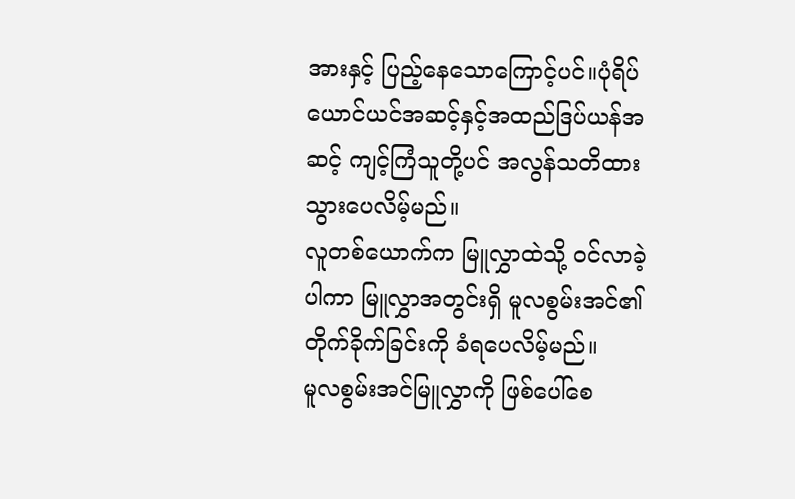အားနှင့် ပြည့်နေသောကြောင့်ပင်။ပုံရိပ်ယောင်ယင်အဆင့်နှင့်အထည်ဒြပ်ယန်အဆင့် ကျင့်ကြံသူတို့ပင် အလွန်သတိထားသွားပေလိမ့်မည်။
လူတစ်ယောက်က မြူလွှာထဲသို့ ဝင်လာခဲ့ပါကာ မြူလွှာအတွင်းရှိ မူလစွမ်းအင်၏ တိုက်ခိုက်ခြင်းကို ခံရပေလိမ့်မည်။
မူလစွမ်းအင်မြူလွှာကို ဖြစ်ပေါ်စေ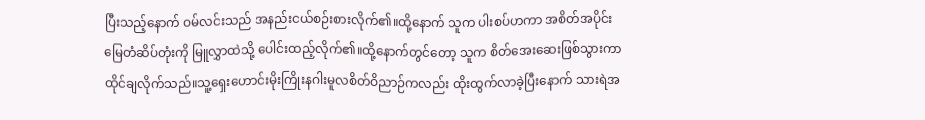ပြီးသည့်နောက် ဝမ်လင်းသည် အနည်းငယ်စဉ်းစားလိုက်၏။ထို့နောက် သူက ပါးစပ်ဟကာ အစိတ်အပိုင်းမြေတံဆိပ်တုံးကို မြူလွှာထဲသို့ ပေါင်းထည့်လိုက်၏။ထို့နောက်တွင်တော့ သူက စိတ်အေးဆေးဖြစ်သွားကာ ထိုင်ချလိုက်သည်။သူ့ရှေးဟောင်းမိုးကြိုးနဂါးမူလစိတ်ဝိညာဉ်ကလည်း ထိုးထွက်လာခဲ့ပြီးနောက် သားရဲအ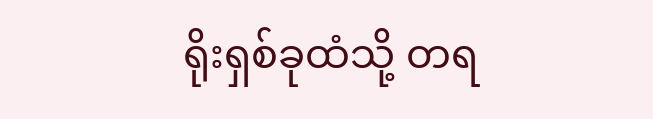ရိုးရှစ်ခုထံသို့ တရ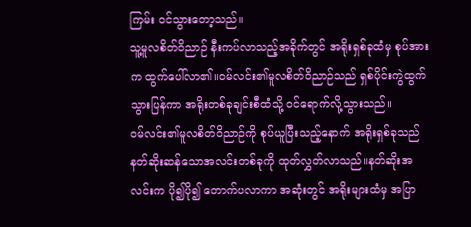ကြမ်း ဝင်သွားတော့သည်။
သူ့မူလစိတ်ဝိညာဉ် နီးကပ်လာသည့်အခိုက်တွင် အရိုးရှစ်ခုထံမှ စုပ်အားက ထွက်ပေါ်လာ၏။ဝမ်လင်း၏မူလစိတ်ဝိညာဉ်သည် ရှစ်ပိုင်းကွဲထွက်သွားပြန်ကာ အရိုးတစ်ခုချင်းစီထံသို့ ဝင်ရောက်လို့သွားသည်။
ဝမ်လင်း၏မူလစိတ်ဝိညာဉ်ကို စုပ်ယူပြီးသည့်နောက် အရိုးရှစ်ခုသည် နတ်ဆိုးဆန်သောအလင်းတစ်ခုကို ထုတ်လွှတ်လာသည်။နတ်ဆိုးအလင်းက ပို၍ပို၍ တောက်ပလာကာ အဆုံးတွင် အရိုးများထံမှ အပြာ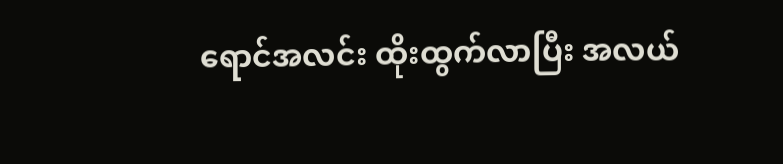ရောင်အလင်း ထိုးထွက်လာပြီး အလယ်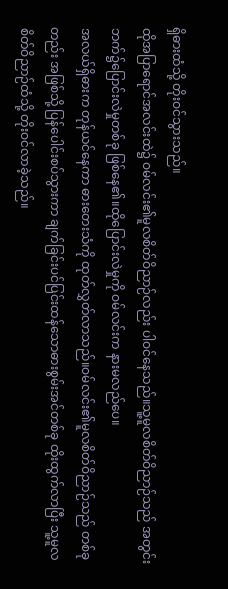ရှိဓားထံသို့ တိုးဝင်သွားသည်။
ထိုအပြာရောင်အလင်းထဲ၌ ဝမ်လင်း၏မူလစိတ်ဝိညာဉ်လည်း ပါဝင်နေသည်။သူ့မူလစိတ်ဝိညာဉ်သည် အတွင်းဘက်၌ပြောင်းလဲမှုတစ်ခု ဖြစ်နေ၏။ထိုပြောင်းလဲမှုကို ဝမ်လင်းက နားမလည်ပေ။
အလယ်ရှိဓားက တုန်ယင်နေကာ ဓားတေးသံကို ထုတ်လွှတ်လာသည်။ဝမ်လင်း၏မူလစိတ်ဝိညာဉ်သည် တစ်ခုတည်း အဖြစ်သို့ ပြန်ပေါင်းစပ်သွားကာ ချက်ခြင်းပင်ပြင်းထန်သောဓားစွမ်းအင်တစ်ခု ထိုးထွက်လာပြီး သူ့မူလစိတ်ဝိညာဉ်ထံသို့ တိုးဝင်လာခဲ့သည်။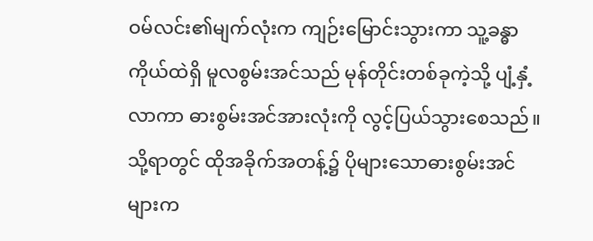ဝမ်လင်း၏မျက်လုံးက ကျဉ်းမြောင်းသွားကာ သူ့ခန္ဓာကိုယ်ထဲရှိ မူလစွမ်းအင်သည် မုန်တိုင်းတစ်ခုကဲ့သို့ ပျံ့နှံ့လာကာ ဓားစွမ်းအင်အားလုံးကို လွင့်ပြယ်သွားစေသည်။ သို့ရာတွင် ထိုအခိုက်အတန့်၌ ပိုများသောဓားစွမ်းအင်များက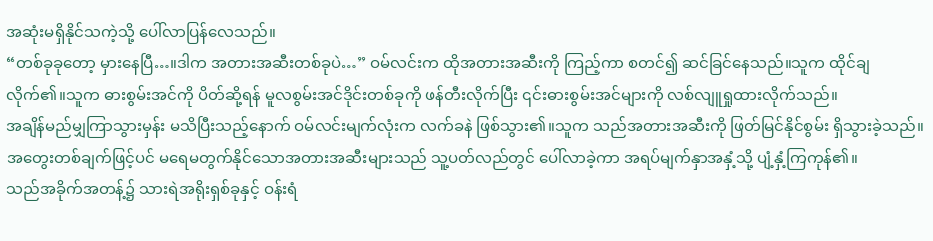အဆုံးမရှိနိုင်သကဲ့သို့ ပေါ်လာပြန်လေသည်။
“တစ်ခုခုတော့ မှားနေပြီ…။ဒါက အတားအဆီးတစ်ခုပဲ…” ဝမ်လင်းက ထိုအတားအဆီးကို ကြည့်ကာ စတင်၍ ဆင်ခြင်နေသည်။သူက ထိုင်ချလိုက်၏။သူက ဓားစွမ်းအင်ကို ပိတ်ဆို့ရန် မူလစွမ်းအင်ဒိုင်းတစ်ခုကို ဖန်တီးလိုက်ပြီး ၎င်းဓားစွမ်းအင်များကို လစ်လျူရှုထားလိုက်သည်။
အချိန်မည်မျှကြာသွားမှန်း မသိပြီးသည့်နောက် ဝမ်လင်းမျက်လုံးက လက်ခနဲ ဖြစ်သွား၏။သူက သည်အတားအဆီးကို ဖြတ်မြင်နိုင်စွမ်း ရှိသွားခဲ့သည်။အတွေးတစ်ချက်ဖြင့်ပင် မရေမတွက်နိုင်သောအတားအဆီးများသည် သူ့ပတ်လည်တွင် ပေါ်လာခဲ့ကာ အရပ်မျက်နှာအနှံ့သို့ ပျံ့နှံ့ကြကုန်၏။
သည်အခိုက်အတန့်၌ သားရဲအရိုးရှစ်ခုနှင့် ဝန်းရံ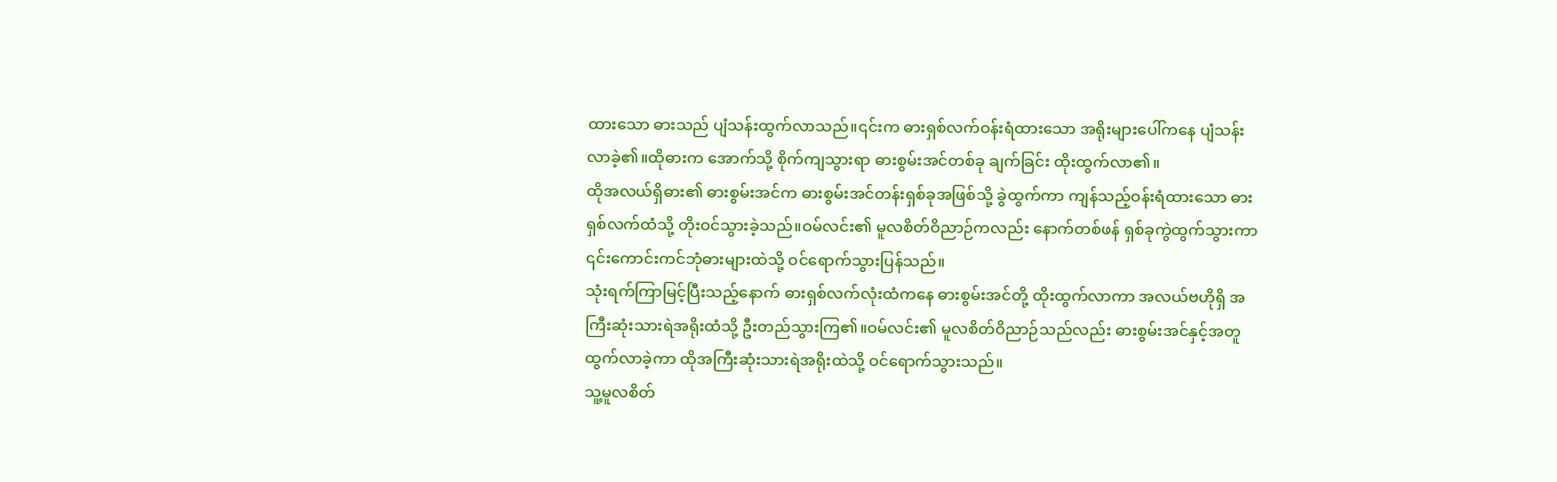ထားသော ဓားသည် ပျံသန်းထွက်လာသည်။၎င်းက ဓားရှစ်လက်ဝန်းရံထားသော အရိုးများပေါ်ကနေ ပျံသန်းလာခဲ့၏။ထိုဓားက အောက်သို့ စိုက်ကျသွားရာ ဓားစွမ်းအင်တစ်ခု ချက်ခြင်း ထိုးထွက်လာ၏။
ထိုအလယ်ရှိဓား၏ ဓားစွမ်းအင်က ဓားစွမ်းအင်တန်းရှစ်ခုအဖြစ်သို့ ခွဲထွက်ကာ ကျန်သည့်ဝန်းရံထားသော ဓားရှစ်လက်ထံသို့ တိုးဝင်သွားခဲ့သည်။ဝမ်လင်း၏ မူလစိတ်ဝိညာဉ်ကလည်း နောက်တစ်ဖန် ရှစ်ခုကွဲထွက်သွားကာ ၎င်းကောင်းကင်ဘုံဓားများထဲသို့ ဝင်ရောက်သွားပြန်သည်။
သုံးရက်ကြာမြင့်ပြီးသည့်နောက် ဓားရှစ်လက်လုံးထံကနေ ဓားစွမ်းအင်တို့ ထိုးထွက်လာကာ အလယ်ဗဟိုရှိ အကြီးဆုံးသားရဲအရိုးထံသို့ ဦးတည်သွားကြ၏။ဝမ်လင်း၏ မူလစိတ်ဝိညာဉ်သည်လည်း ဓားစွမ်းအင်နှင့်အတူ ထွက်လာခဲ့ကာ ထိုအကြီးဆုံးသားရဲအရိုးထဲသို့ ဝင်ရောက်သွားသည်။
သူ့မူလစိတ်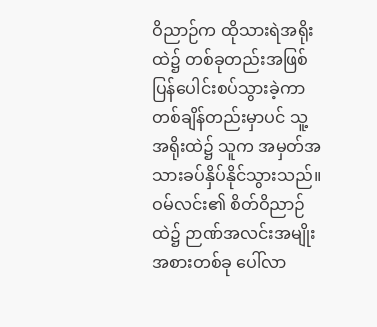ဝိညာဉ်က ထိုသားရဲအရိုးထဲ၌ တစ်ခုတည်းအဖြစ် ပြန်ပေါင်းစပ်သွားခဲ့ကာ တစ်ချိန်တည်းမှာပင် သူ့အရိုးထဲ၌ သူက အမှတ်အသားခပ်နှိပ်နိုင်သွားသည်။ဝမ်လင်း၏ စိတ်ဝိညာဉ်ထဲ၌ ဉာဏ်အလင်းအမျိုးအစားတစ်ခု ပေါ်လာ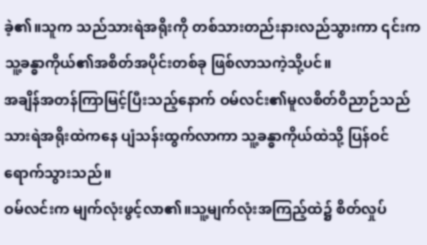ခဲ့၏။သူက သည်သားရဲအရိုးကို တစ်သားတည်းနားလည်သွားကာ ၎င်းက သူ့ခန္ဓာကိုယ်၏အစိတ်အပိုင်းတစ်ခု ဖြစ်လာသကဲ့သို့ပင်။
အချိန်အတန်ကြာမြင့်ပြီးသည့်နောက် ဝမ်လင်း၏မူလစိတ်ဝိညာဉ်သည် သားရဲအရိုးထဲကနေ ပျံသန်းထွက်လာကာ သူ့ခန္ဓာကိုယ်ထဲသို့ ပြန်ဝင်ရောက်သွားသည်။
ဝမ်လင်းက မျက်လုံးဖွင့်လာ၏။သူ့မျက်လုံးအကြည့်ထဲ၌ စိတ်လှုပ်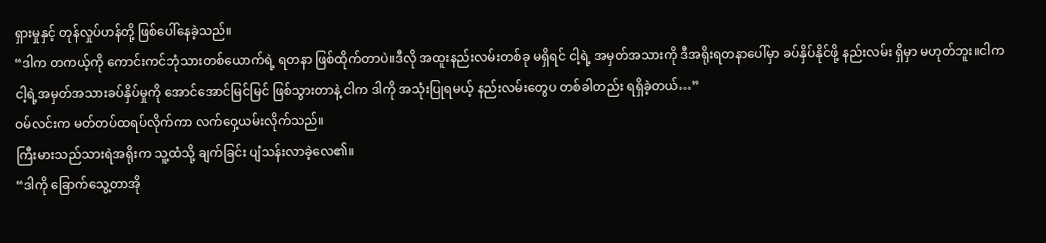ရှားမှုနှင့် တုန်လှုပ်ဟန်တို့ ဖြစ်ပေါ်နေခဲ့သည်။
“ဒါက တကယ့်ကို ကောင်းကင်ဘုံသားတစ်ယောက်ရဲ့ ရတနာ ဖြစ်ထိုက်တာပဲ။ဒီလို အထူးနည်းလမ်းတစ်ခု မရှိရင် ငါ့ရဲ့ အမှတ်အသားကို ဒီအရိုးရတနာပေါ်မှာ ခပ်နှိပ်နိုင်ဖို့ နည်းလမ်း ရှိမှာ မဟုတ်ဘူး။ငါက ငါ့ရဲ့အမှတ်အသားခပ်နှိပ်မှုကို အောင်အောင်မြင်မြင် ဖြစ်သွားတာနဲ့ ငါက ဒါကို အသုံးပြုရမယ့် နည်းလမ်းတွေပ တစ်ခါတည်း ရရှိခဲ့တယ်…”
ဝမ်လင်းက မတ်တပ်ထရပ်လိုက်ကာ လက်ဝှေ့ယမ်းလိုက်သည်။
ကြီးမားသည်သားရဲအရိုးက သူ့ထံသို့ ချက်ခြင်း ပျံသန်းလာခဲ့လေ၏။
“ဒါကို ခြောက်သွေ့တာအို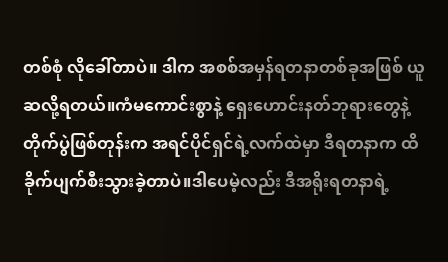တစ်စုံ လိုခေါ်တာပဲ။ ဒါက အစစ်အမှန်ရတနာတစ်ခုအဖြစ် ယူဆလို့ရတယ်။ကံမကောင်းစွာနဲ့ ရှေးဟောင်းနတ်ဘုရားတွေနဲ့ တိုက်ပွဲဖြစ်တုန်းက အရင်ပိုင်ရှင်ရဲ့လက်ထဲမှာ ဒီရတနာက ထိခိုက်ပျက်စီးသွားခဲ့တာပဲ။ဒါပေမဲ့လည်း ဒီအရိုးရတနာရဲ့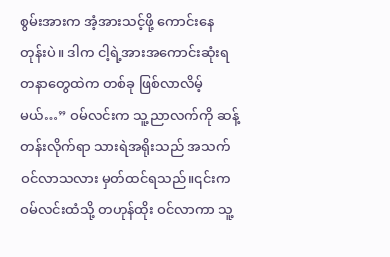စွမ်းအားက အံ့အားသင့်ဖို့ ကောင်းနေတုန်းပဲ။ ဒါက ငါ့ရဲ့အားအကောင်းဆုံးရတနာတွေထဲက တစ်ခု ဖြစ်လာလိမ့်မယ်…” ဝမ်လင်းက သူ့ညာလက်ကို ဆန့်တန်းလိုက်ရာ သားရဲအရိုးသည် အသက်ဝင်လာသလား မှတ်ထင်ရသည်။၎င်းက ဝမ်လင်းထံသို့ တဟုန်ထိုး ဝင်လာကာ သူ့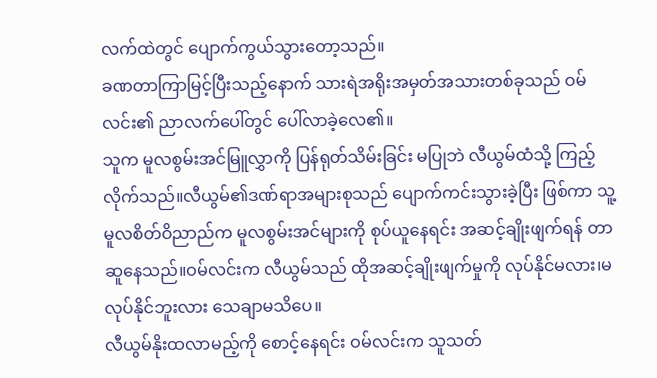လက်ထဲတွင် ပျောက်ကွယ်သွားတော့သည်။
ခဏတာကြာမြင့်ပြီးသည့်နောက် သားရဲအရိုးအမှတ်အသားတစ်ခုသည် ဝမ်လင်း၏ ညာလက်ပေါ်တွင် ပေါ်လာခဲ့လေ၏။
သူက မူလစွမ်းအင်မြူလွှာကို ပြန်ရုတ်သိမ်းခြင်း မပြုဘဲ လီယွမ်ထံသို့ ကြည့်လိုက်သည်။လီယွမ်၏ဒဏ်ရာအများစုသည် ပျောက်ကင်းသွားခဲ့ပြီး ဖြစ်ကာ သူ့မူလစိတ်ဝိညာည်က မူလစွမ်းအင်များကို စုပ်ယူနေရင်း အဆင့်ချိုးဖျက်ရန် တာဆူနေသည်။ဝမ်လင်းက လီယွမ်သည် ထိုအဆင့်ချိုးဖျက်မှုကို လုပ်နိုင်မလား၊မလုပ်နိုင်ဘူးလား သေချာမသိပေ။
လီယွမ်နိုးထလာမည့်ကို စောင့်နေရင်း ဝမ်လင်းက သူသတ်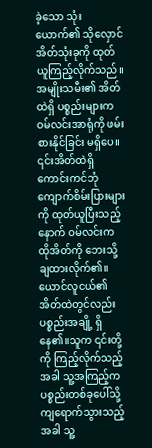ခဲ့သော သုံးယောက်၏ သိုလှောင်အိတ်သုံးခုကို ထုတ်ယူကြည့်လိုက်သည်။အမျိုးသမီး၏ အိတ်ထဲရှိ ပစ္စည်းများက ဝမ်လင်းအာရုံကို ဖမ်းစားနိုင်ခြင်း မရှိပေ။ ၎င်းအိတ်ထဲရှိ ကောင်းကင်ဘုံကျောက်စိမ်းပြားများကို ထုတ်ယူပြီးသည့်နောက် ဝမ်လင်းက ထိုအိတ်ကို ဘေးသို့ ချထားလိုက်၏။
ယောင်လူငယ်၏အိတ်ထဲတွင်လည်း ပစ္စည်းအချို့ ရှိနေ၏။သူက ၎င်းတို့ကို ကြည့်လိုက်သည့်အခါ သူ့အကြည့်က ပစ္စည်းတစ်ခုပေါ်သို့ ကျရောက်သွားသည့်အခါ သူ့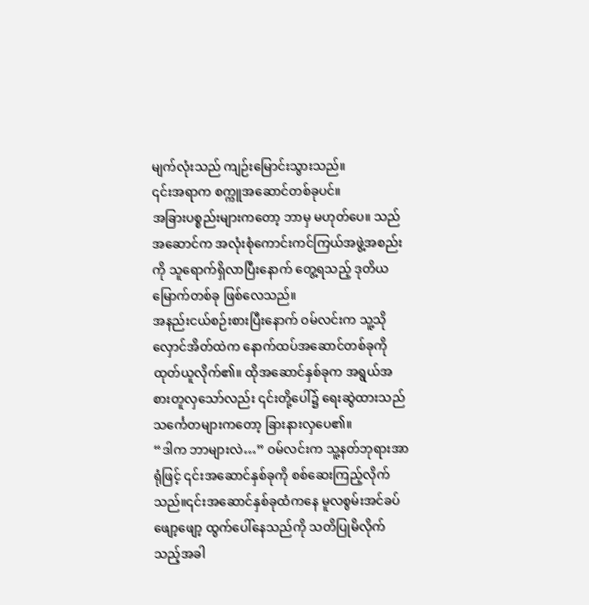မျက်လုံးသည် ကျဉ်းမြောင်းသွားသည်။
၎င်းအရာက စက္ကူအဆောင်တစ်ခုပင်။
အခြားပစ္စည်းများကတော့ ဘာမှ မဟုတ်ပေ။ သည်အဆောင်က အလုံးစုံကောင်းကင်ကြယ်အဖွဲ့အစည်းကို သူရောက်ရှိလာပြီးနောက် တွေ့ရသည့် ဒုတိယမြောက်တစ်ခု ဖြစ်လေသည်။
အနည်းငယ်စဉ်းစားပြီးနောက် ဝမ်လင်းက သူ့သိုလှောင်အိတ်ထဲက နောက်ထပ်အဆောင်တစ်ခုကို ထုတ်ယူလိုက်၏။ ထိုအဆောင်နှစ်ခုက အရွယ်အစားတူလှသော်လည်း ၎င်းတို့ပေါ်၌ ရေးဆွဲထားသည် သင်္ကေတများကတော့ ခြားနားလှပေ၏။
“ဒါက ဘာများလဲ…” ဝမ်လင်းက သူ့နတ်ဘုရားအာရုံဖြင့် ၎င်းအဆောင်နှစ်ခုကို စစ်ဆေးကြည့်လိုက်သည်။၎င်းအဆောင်နှစ်ခုထံကနေ မူလစွမ်းအင်ခပ်ဖျော့ဖျော့ ထွက်ပေါ်နေသည်ကို သတိပြုမိလိုက်သည့်အခါ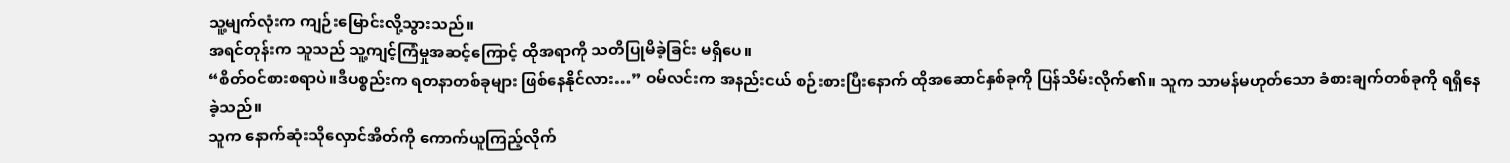သူ့မျက်လုံးက ကျဉ်းမြောင်းလို့သွားသည်။
အရင်တုန်းက သူသည် သူ့ကျင့်ကြံမှုအဆင့်ကြောင့် ထိုအရာကို သတိပြုမိခဲ့ခြင်း မရှိပေ။
“စိတ်ဝင်စားစရာပဲ။ဒီပစ္စည်းက ရတနာတစ်ခုများ ဖြစ်နေနိုင်လား…” ဝမ်လင်းက အနည်းငယ် စဉ်းစားပြီးနောက် ထိုအဆောင်နှစ်ခုကို ပြန်သိမ်းလိုက်၏။ သူက သာမန်မဟုတ်သော ခံစားချက်တစ်ခုကို ရရှိနေခဲ့သည်။
သူက နောက်ဆုံးသိုလှောင်အိတ်ကို ကောက်ယူကြည့်လိုက်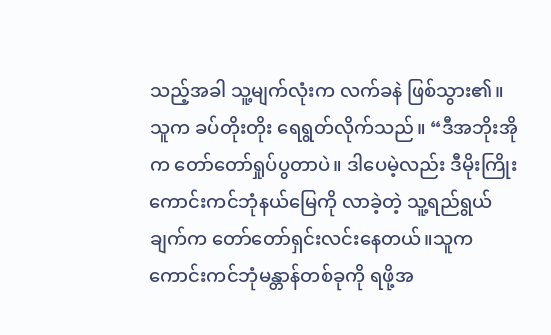သည့်အခါ သူ့မျက်လုံးက လက်ခနဲ ဖြစ်သွား၏။ သူက ခပ်တိုးတိုး ရေရွတ်လိုက်သည်။ “ဒီအဘိုးအိုက တော်တော်ရှုပ်ပွတာပဲ။ ဒါပေမဲ့လည်း ဒီမိုးကြိုးကောင်းကင်ဘုံနယ်မြေကို လာခဲ့တဲ့ သူ့ရည်ရွယ်ချက်က တော်တော်ရှင်းလင်းနေတယ်။သူက ကောင်းကင်ဘုံမန္တာန်တစ်ခုကို ရဖို့အ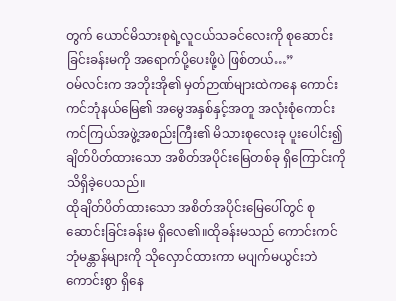တွက် ယောင်မိသားစုရဲ့လူငယ်သခင်လေးကို စုဆောင်းခြင်းခန်းမကို အရောက်ပို့ပေးဖို့ပဲ ဖြစ်တယ်…”
ဝမ်လင်းက အဘိုးအို၏ မှတ်ဉာဏ်များထဲကနေ ကောင်းကင်ဘုံနယ်မြေ၏ အမွေအနှစ်နှင့်အတူ အလုံးစုံကောင်းကင်ကြယ်အဖွဲ့အစည်းကြီး၏ မိသားစုလေးခု ပူးပေါင်း၍ ချိတ်ပိတ်ထားသော အစိတ်အပိုင်းမြေတစ်ခု ရှိကြောင်းကို သိရှိခဲ့ပေသည်။
ထိုချိတ်ပိတ်ထားသော အစိတ်အပိုင်းမြေပေါ်တွင် စုဆောင်းခြင်းခန်းမ ရှိလေ၏။ထိုခန်းမသည် ကောင်းကင်ဘုံမန္တာန်များကို သိုလှောင်ထားကာ မပျက်မယွင်းဘဲ ကောင်းစွာ ရှိနေ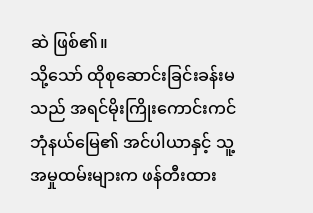ဆဲ ဖြစ်၏။
သို့သော် ထိုစုဆောင်းခြင်းခန်းမသည် အရင်မိုးကြိုးကောင်းကင်ဘုံနယ်မြေ၏ အင်ပါယာနှင့် သူ့အမှုထမ်းများက ဖန်တီးထား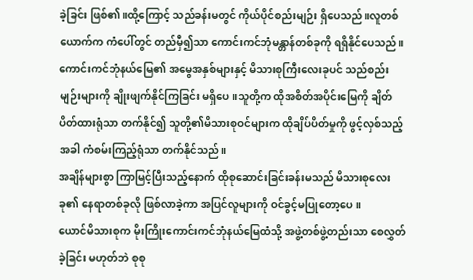ခဲ့ခြင်း ဖြစ်၏။ထို့ကြောင့် သည်ခန်းမတွင် ကိုယ်ပိုင်စည်းမျဉ်း ရှိပေသည်။လူတစ်ယောက်က ကံပေါ်တွင် တည်မှီ၍သာ ကောင်းကင်ဘုံမန္တာန်တစ်ခုကို ရရှိနိုင်ပေသည်။
ကောင်းကင်ဘုံနယ်မြေ၏ အမွေအနှစ်များနှင့် မိသားစုကြီးလေးခုပင် သည်စည်းမျဉ်းများကို ချိုးဖျက်နိုင်ကြခြင်း မရှိပေ။သူတို့က ထိုအစိတ်အပိုင်းမြေကို ချိတ်ပိတ်ထားရုံသာ တက်နိုင်၍ သူတို့၏မိသားစုဝင်များက ထိုချိပ်ပိတ်မှုကို ဖွင့်လှစ်သည့်အခါ ကံစမ်းကြည့်ရုံသာ တက်နိုင်သည်။
အချိန်များစွာ ကြာမြင့်ပြီးသည့်နောက် ထိုစုဆောင်းခြင်းခန်းမသည် မိသားစုလေးခု၏ နေရာတစ်ခုလို ဖြစ်လာခဲ့ကာ အပြင်လူများကို ဝင်ခွင့်မပြုတော့ပေ။
ယောင်မိသားစုက မိုးကြိုးကောင်းကင်ဘုံနယ်မြေထံသို့ အဖွဲ့တစ်ဖွဲ့တည်းသာ စေလွှတ်ခဲ့ခြင်း မဟုတ်ဘဲ စုစု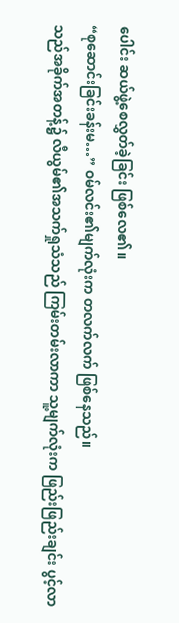ပေါင်း ဆယ်ဖွဲ့စေလွှတ်ခဲ့ခြင်း ဖြစ်လေ၏။
“စုဆောင်းခြင်းခန်းမ…” ဝမ်လင်း၏မျက်လုံးက တလက်လက် ဖြစ်နေသည်။
သည်အခိုက်အတန့်၌ လီယွမ်၏အသက်ရှုသံသည် ကြမ်းတမ်းလာကာ သူ့မျက်လုံးက ဖြည်းဖြည်းချင်း ပွင့်လာ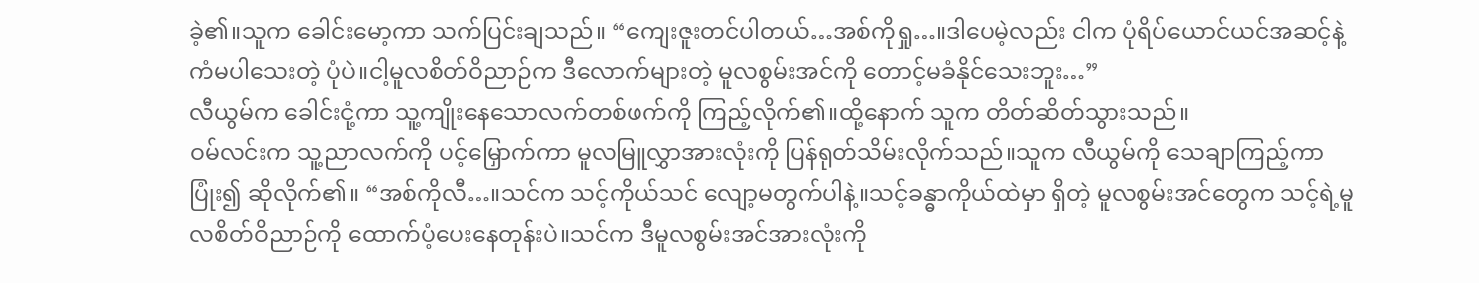ခဲ့၏။သူက ခေါင်းမော့ကာ သက်ပြင်းချသည်။ “ကျေးဇူးတင်ပါတယ်…အစ်ကိုရှု…။ဒါပေမဲ့လည်း ငါက ပုံရိပ်ယောင်ယင်အဆင့်နဲ့ ကံမပါသေးတဲ့ ပုံပဲ။ငါ့မူလစိတ်ဝိညာဉ်က ဒီလောက်များတဲ့ မူလစွမ်းအင်ကို တောင့်မခံနိုင်သေးဘူး…”
လီယွမ်က ခေါင်းငုံ့ကာ သူ့ကျိုးနေသောလက်တစ်ဖက်ကို ကြည့်လိုက်၏။ထို့နောက် သူက တိတ်ဆိတ်သွားသည်။
ဝမ်လင်းက သူ့ညာလက်ကို ပင့်မြှောက်ကာ မူလမြူလွှာအားလုံးကို ပြန်ရုတ်သိမ်းလိုက်သည်။သူက လီယွမ်ကို သေချာကြည့်ကာ ပြုံး၍ ဆိုလိုက်၏။ “အစ်ကိုလီ…။သင်က သင့်ကိုယ်သင် လျော့မတွက်ပါနဲ့။သင့်ခန္ဓာကိုယ်ထဲမှာ ရှိတဲ့ မူလစွမ်းအင်တွေက သင့်ရဲ့မူလစိတ်ဝိညာဉ်ကို ထောက်ပံ့ပေးနေတုန်းပဲ။သင်က ဒီမူလစွမ်းအင်အားလုံးကို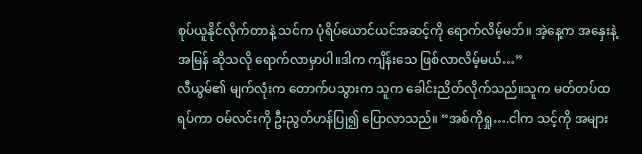စုပ်ယူနိုင်လိုက်တာနဲ့ သင်က ပုံရိပ်ယောင်ယင်အဆင့်ကို ရောက်လိမ့်မဘ်။ အဲ့နေ့က အနှေးနဲ့အမြန် ဆိုသလို ရောက်လာမှာပါ။ဒါက ကျိန်းသေ ဖြစ်လာလိမ့်မယ်…”
လီယွမ်၏ မျက်လုံးက တောက်ပသွားက သူက ခေါင်းညိတ်လိုက်သည်။သူက မတ်တပ်ထရပ်ကာ ဝမ်လင်းကို ဦးညွတ်ဟန်ပြု၍ ပြောလာသည်။ “အစ်ကိုရှု….ငါက သင့်ကို အများ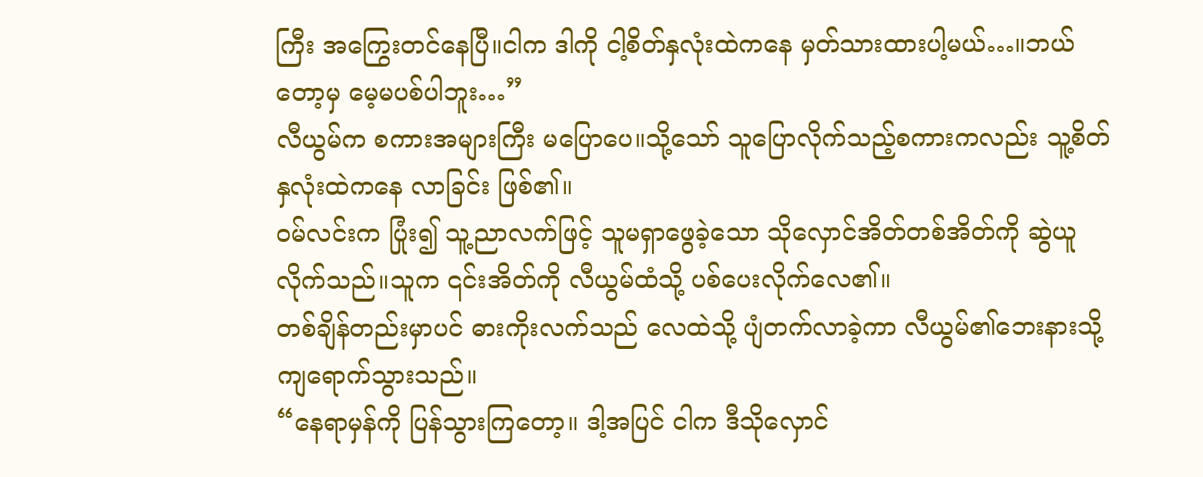ကြီး အကြွေးတင်နေပြီ။ငါက ဒါကို ငါ့စိတ်နှလုံးထဲကနေ မှတ်သားထားပါ့မယ်…။ဘယ်တော့မှ မေ့မပစ်ပါဘူး…”
လီယွမ်က စကားအများကြီး မပြောပေ။သို့သော် သူပြောလိုက်သည့်စကားကလည်း သူ့စိတ်နှလုံးထဲကနေ လာခြင်း ဖြစ်၏။
ဝမ်လင်းက ပြုံး၍ သူ့ညာလက်ဖြင့် သူမရှာဖွေခဲ့သော သိုလှောင်အိတ်တစ်အိတ်ကို ဆွဲယူလိုက်သည်။သူက ၎င်းအိတ်ကို လီယွမ်ထံသို့ ပစ်ပေးလိုက်လေ၏။
တစ်ချိန်တည်းမှာပင် ဓားကိုးလက်သည် လေထဲသို့ ပျံတက်လာခဲ့ကာ လီယွမ်၏ဘေးနားသို့ ကျရောက်သွားသည်။
“နေရာမှန်ကို ပြန်သွားကြတော့။ ဒါ့အပြင် ငါက ဒီသိုလှောင်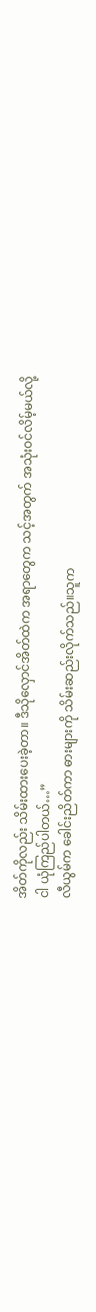အိတ်ကိုလည်း သိမ်းထားပေးခဲ့တာ။ ဒီသိုလှောင်အိတ်ထဲက အရာတွေက သင့်အတွက် အသုံးဝင်လိမ့်မယ်လို့ ငါ ယုံကြည်ပါတယ်…”
လီယွမ်က ခေါင်းညိတ်ကာ ဓားများကို သိမ်းဆည်းလိုက်သည်။သူက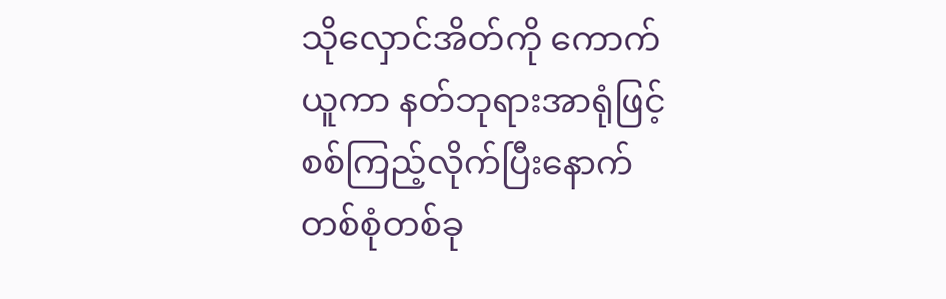သိုလှောင်အိတ်ကို ကောက်ယူကာ နတ်ဘုရားအာရုံဖြင့် စစ်ကြည့်လိုက်ပြီးနောက် တစ်စုံတစ်ခု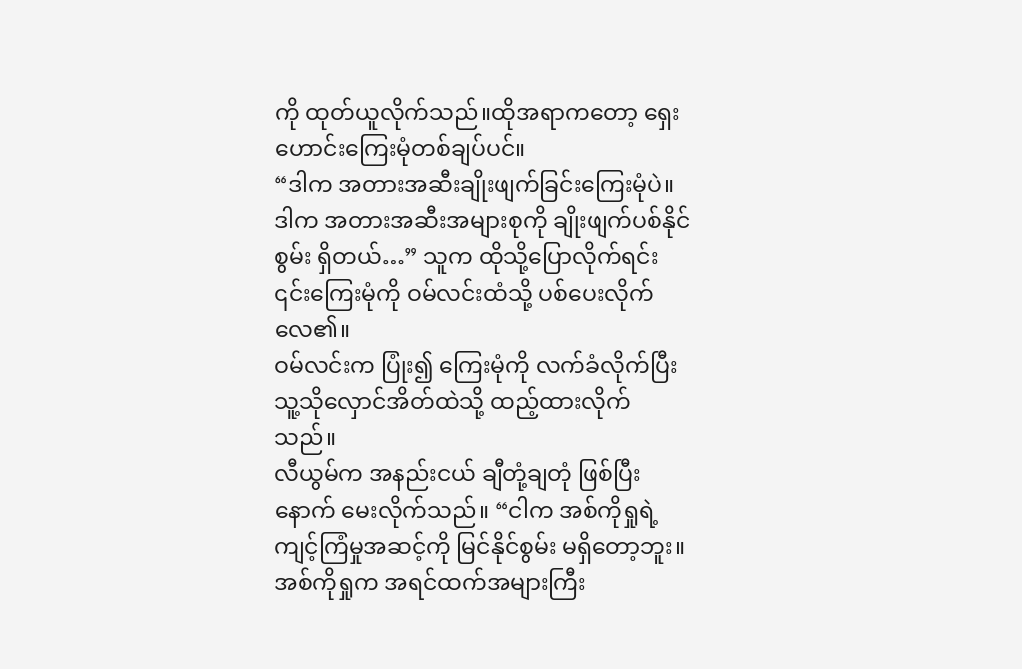ကို ထုတ်ယူလိုက်သည်။ထိုအရာကတော့ ရှေးဟောင်းကြေးမုံတစ်ချပ်ပင်။
“ဒါက အတားအဆီးချိုးဖျက်ခြင်းကြေးမုံပဲ။ဒါက အတားအဆီးအများစုကို ချိုးဖျက်ပစ်နိုင်စွမ်း ရှိတယ်…” သူက ထိုသို့ပြောလိုက်ရင်း ၎င်းကြေးမုံကို ဝမ်လင်းထံသို့ ပစ်ပေးလိုက်လေ၏။
ဝမ်လင်းက ပြုံး၍ ကြေးမုံကို လက်ခံလိုက်ပြီး သူ့သိုလှောင်အိတ်ထဲသို့ ထည့်ထားလိုက်သည်။
လီယွမ်က အနည်းငယ် ချီတုံ့ချတုံ ဖြစ်ပြီးနောက် မေးလိုက်သည်။ “ငါက အစ်ကိုရှုရဲ့ ကျင့်ကြံမှုအဆင့်ကို မြင်နိုင်စွမ်း မရှိတော့ဘူး။ အစ်ကိုရှုက အရင်ထက်အများကြီး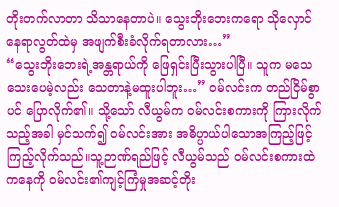တိုးတက်လာတာ သိသာနေတာပဲ။ သွေးဘိုးဘေးကရော သိုလှောင်နေရာလွတ်ထဲမှ အဖျက်စီးခံလိုက်ရတာလား…”
“သွေးဘိုးဘေးရဲ့အန္တရာယ်ကို ဖြေရှင်းပြီးသွားပါပြီ။ သူက မသေသေးပေမဲ့လည်း သေတာနဲ့မထူးပါဘူး…” ဝမ်လင်းက တည်ငြိမ်စွာပင် ပြောလိုက်၏။ သို့သော် လီယွမ်က ဝမ်လင်းစကားကို ကြားလိုက်သည့်အခါ မှင်သက်၍ ဝမ်လင်းအား အဓိပ္ပာယ်ပါသောအကြည့်ဖြင့် ကြည့်လိုက်သည်။သူ့ဉာဏ်ရည်ဖြင့် လီယွမ်သည် ဝမ်လင်းစကားထဲကနေကို ဝမ်လင်း၏ကျင့်ကြံမှုအဆင့်တိုး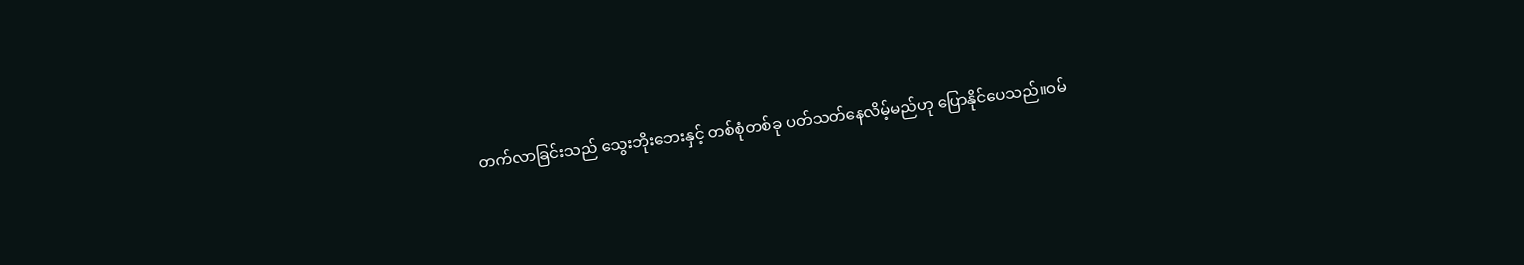တက်လာခြင်းသည် သွေးဘိုးဘေးနှင့် တစ်စုံတစ်ခု ပတ်သတ်နေလိမ့်မည်ဟု ပြောနိုင်ပေသည်။ဝမ်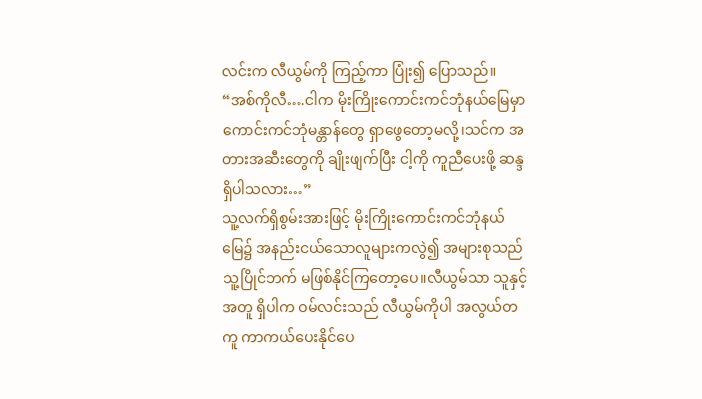လင်းက လီယွမ်ကို ကြည့်ကာ ပြုံး၍ ပြောသည်။ “အစ်ကိုလီ….ငါက မိုးကြိုးကောင်းကင်ဘုံနယ်မြေမှာ ကောင်းကင်ဘုံမန္တာန်တွေ ရှာဖွေတော့မလို့၊သင်က အတားအဆီးတွေကို ချိုးဖျက်ပြီး ငါ့ကို ကူညီပေးဖို့ ဆန္ဒရှိပါသလား…”
သူ့လက်ရှိစွမ်းအားဖြင့် မိုးကြိုးကောင်းကင်ဘုံနယ်မြေ၌ အနည်းငယ်သောလူများကလွဲ၍ အများစုသည် သူ့ပြိုင်ဘက် မဖြစ်နိုင်ကြတော့ပေ။လီယွမ်သာ သူနှင့်အတူ ရှိပါက ဝမ်လင်းသည် လီယွမ်ကိုပါ အလွယ်တကူ ကာကယ်ပေးနိုင်ပေ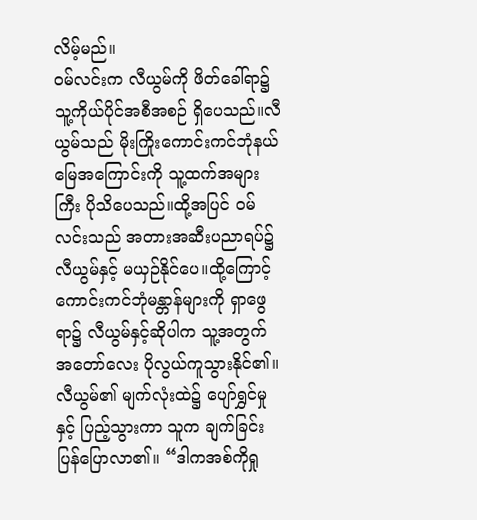လိမ့်မည်။
ဝမ်လင်းက လီယွမ်ကို ဖိတ်ခေါ်ရာ၌ သူ့ကိုယ်ပိုင်အစီအစဉ် ရှိပေသည်။လီယွမ်သည် မိုးကြိုးကောင်းကင်ဘုံနယ်မြေအကြောင်းကို သူ့ထက်အများကြီး ပိုသိပေသည်။ထို့အပြင် ဝမ်လင်းသည် အတားအဆီးပညာရပ်၌ လီယွမ်နှင့် မယှဉ်နိုင်ပေ။ထို့ကြောင့် ကောင်းကင်ဘုံမန္တာန်များကို ရှာဖွေရာ၌ လီယွမ်နှင့်ဆိုပါက သူ့အတွက် အတော်လေး ပိုလွယ်ကူသွားနိုင်၏။
လီယွမ်၏ မျက်လုံးထဲ၌ ပျော်ရွှင်မှုနှင့် ပြည့်သွားကာ သူက ချက်ခြင်း ပြန်ပြောလာ၏။ “ဒါကအစ်ကိုရှု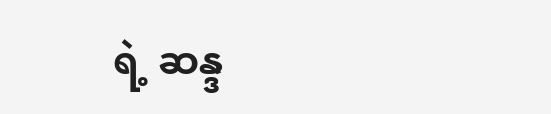ရဲ့ ဆန္ဒ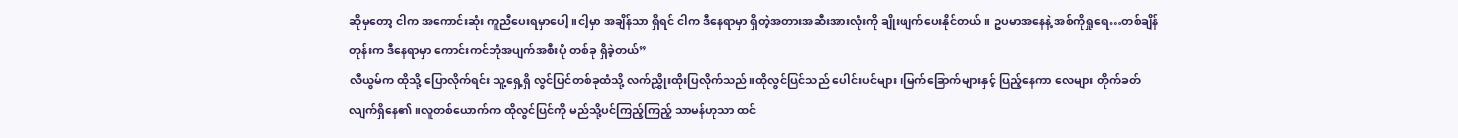ဆိုမှတော့ ငါက အကောင်းဆုံး ကူညီပေးရမှာပေါ့။ငါ့မှာ အချိန်သာ ရှိရင် ငါက ဒီနေရာမှာ ရှိတဲ့အတားအဆီးအားလုံးကို ချိုးဖျက်ပေးနိုင်တယ်။ ဥပမာအနေနဲ့ အစ်ကိုရှုရေ…တစ်ချိန်တုန်းက ဒီနေရာမှာ ကောင်းကင်ဘုံအပျက်အစီးပုံ တစ်ခု ရှိခဲ့တယ်”
လီယွမ်က ထိုသို့ ပြောလိုက်ရင်း သူ့ရှေ့ရှိ လွင်ပြင်တစ်ခုထံသို့ လက်ညွှိုးထိုးပြလိုက်သည်။ထိုလွင်ပြင်သည် ပေါင်းပင်များ၊မြက်ခြောက်များနှင့် ပြည့်နေကာ လေများ တိုက်ခတ်လျက်ရှိနေ၏။လူတစ်ယောက်က ထိုလွင်ပြင်ကို မည်သို့ပင်ကြည့်ကြည့် သာမန်ဟုသာ ထင်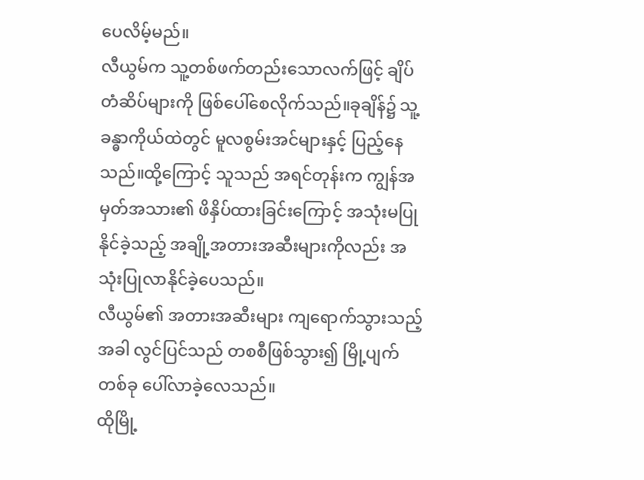ပေလိမ့်မည်။
လီယွမ်က သူ့တစ်ဖက်တည်းသောလက်ဖြင့် ချိပ်တံဆိပ်များကို ဖြစ်ပေါ်စေလိုက်သည်။ခုချိန်၌ သူ့ခန္ဓာကိုယ်ထဲတွင် မူလစွမ်းအင်များနှင့် ပြည့်နေသည်။ထို့ကြောင့် သူသည် အရင်တုန်းက ကျွန်အမှတ်အသား၏ ဖိနှိပ်ထားခြင်းကြောင့် အသုံးမပြုနိုင်ခဲ့သည့် အချို့အတားအဆီးများကိုလည်း အသုံးပြုလာနိုင်ခဲ့ပေသည်။
လီယွမ်၏ အတားအဆီးများ ကျရောက်သွားသည့်အခါ လွင်ပြင်သည် တစစီဖြစ်သွား၍ မြို့ပျက်တစ်ခု ပေါ်လာခဲ့လေသည်။
ထိုမြို့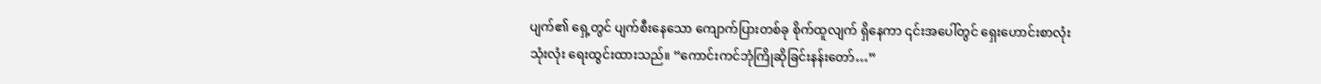ပျက်၏ ရှေ့တွင် ပျက်စီးနေသော ကျောက်ပြားတစ်ခု စိုက်ထူလျက် ရှိနေကာ ၎င်းအပေါ်တွင် ရှေးဟောင်းစာလုံးသုံးလုံး ရေးထွင်းထားသည်။ “ကောင်းကင်ဘုံကြိုဆိုခြင်းနန်းတော်…”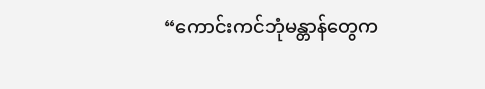“ကောင်းကင်ဘုံမန္တာန်တွေက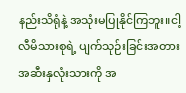နည်းသိရုံနဲ့ အသုံးမပြုနိုင်ကြဘူး။ငါ့လီမိသားစုရဲ့ ပျက်သုဉ်းခြင်းအတားအဆီးနှလုံးသားကို အ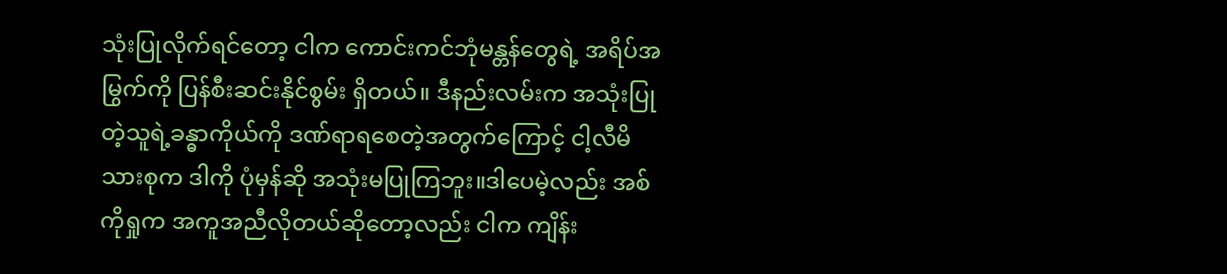သုံးပြုလိုက်ရင်တော့ ငါက ကောင်းကင်ဘုံမန္တန်တွေရဲ့ အရိပ်အမြွက်ကို ပြန်စီးဆင်းနိုင်စွမ်း ရှိတယ်။ ဒီနည်းလမ်းက အသုံးပြုတဲ့သူရဲ့ခန္ဓာကိုယ်ကို ဒဏ်ရာရစေတဲ့အတွက်ကြောင့် ငါ့လီမိသားစုက ဒါကို ပုံမှန်ဆို အသုံးမပြုကြဘူး။ဒါပေမဲ့လည်း အစ်ကိုရှုက အကူအညီလိုတယ်ဆိုတော့လည်း ငါက ကျိန်း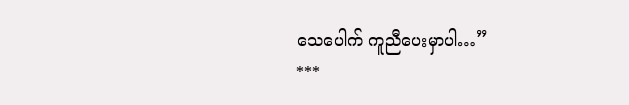သေပေါက် ကူညီပေးမှာပါ…”
***